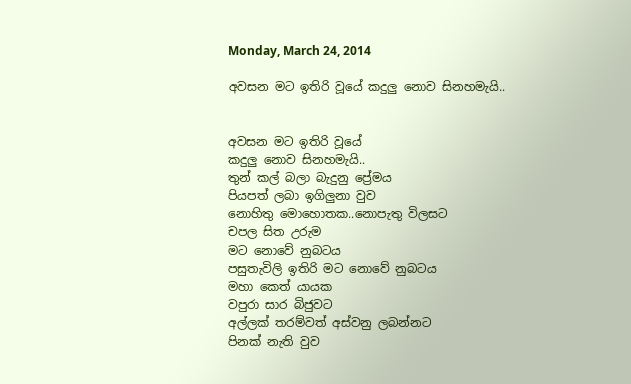Monday, March 24, 2014

අවසන මට ඉතිරි වූයේ කදුලු නොව සිනහමැයි..


අවසන මට ඉතිරි වූයේ
කදුලු නොව සිනහමැයි..
තුන් කල් බලා බැදුනු ප්‍රේමය
පියපත් ලබා ඉගිලුනා වුව
නොහිතු මොහොතක..නොපැතු විලසට
චපල සිත උරුම
මට නොවේ නුබටය
පසුතැවිලි ඉතිරි මට නොවේ නුබටය
මහා කෙත් යායක
වපුරා සාර බිජුවට
අල්ලක් තරම්වත් අස්වනු ලබන්නට
පිනක් නැති වුව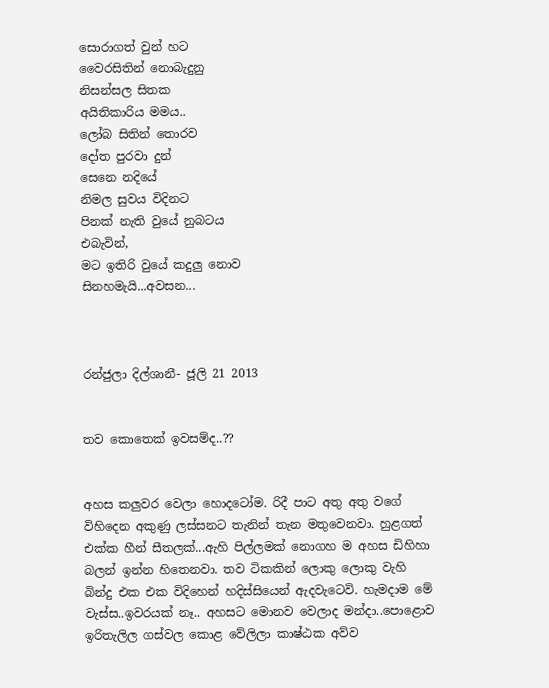සොරාගත් වුන් හට
වෛරසිතින් නොබැදුනු
නිසන්සල සිතක
අයිතිකාරිය මමය..
ලෝබ සිතින් තොරව
දෝත පුරවා දුන්
සෙනෙ නදියේ
නිමල සුවය විදිනට
පිනක් නැති වුයේ නුබටය
එබැවින්,
මට ඉතිරි වුයේ කදුලු නොව
සිනහමැයි...අවසන...



රන්ජුලා දිල්ශානී- ජූලි 21 2013


තව කොතෙක් ඉවසම්ද..??


අහස කලුවර වෙලා හොදටෝම. රිදී පාට අතු අතු වගේ විහිදෙන අකුණු ලස්සනට තැනින් තැන මතුවෙනවා. හුළගත් එක්ක හීන් සීතලක්...ඇහි පිල්ලමක් නොගහ ම අහස ඩිහිහා බලන් ඉන්න හිතෙනවා. තව ටිකකින් ලොකු ලොකු වැහි බින්දු එක එක විදිහෙන් හදිස්සියෙන් ඇදවැටෙවි. හැමදාම මේ වැස්ස..ඉවරයක් නෑ.. අහසට මොනව වෙලාද මන්දා..පොළොව ඉරිතැලිල ගස්වල කොළ වේලිලා කාෂ්ඨක අව්ව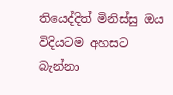තියෙද්දිත් මිනිස්සු ඔය විදියටම අහසට බැන්නා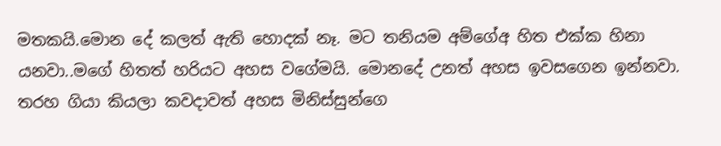මතකයි.මොන දේ කලත් ඇති හොදක් නෑ. මට තනියම අම්ගේඅ හිත එක්ක හිනා යනවා..මගේ හිතත් හරියට අහස වගේමයි. මොනදේ උනත් අහස ඉවසගෙන ඉන්නවා. තරහ ගියා කියලා කවදාවත් අහස මිනිස්සුන්ගෙ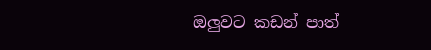ඔලුවට කඩන් පාත්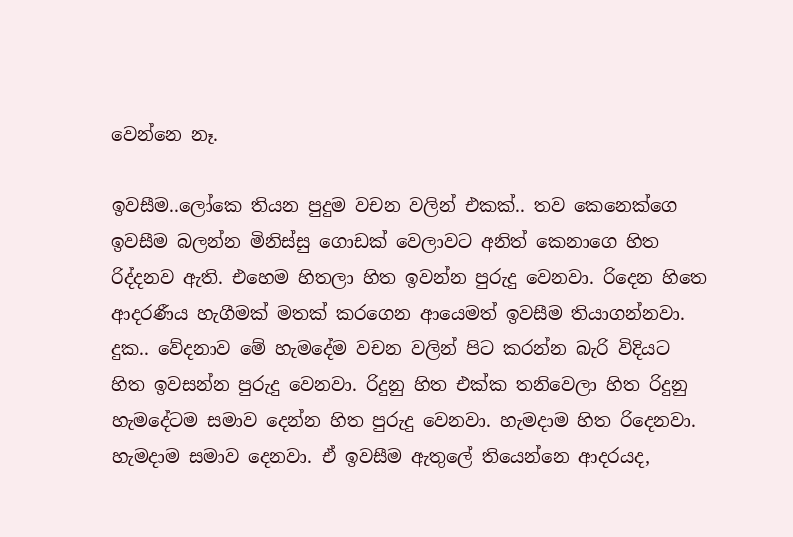වෙන්නෙ නෑ.

ඉවසීම..ලෝකෙ තියන පුදුම වචන වලින් එකක්.. තව කෙනෙක්ගෙ ඉවසීම බලන්න මිනිස්සු ගොඩක් වෙලාවට අනිත් කෙනාගෙ හිත රිද්දනව ඇති. එහෙම හිතලා හිත ඉවන්න පුරුදු වෙනවා. රිදෙන හිතෙ ආදරණීය හැගීමක් මතක් කරගෙන ආයෙමත් ඉවසීම තියාගන්නවා. දුක.. වේදනාව මේ හැමදේම වචන වලින් පිට කරන්න බැරි විදියට හිත ඉවසන්න පුරුදු වෙනවා. රිදුනු හිත එක්ක තනිවෙලා හිත රිදුනු හැමදේටම සමාව දෙන්න හිත පුරුදු වෙනවා. හැමදාම හිත රිදෙනවා. හැමදාම සමාව දෙනවා. ඒ ඉවසීම ඇතුලේ තියෙන්නෙ ආදරයද,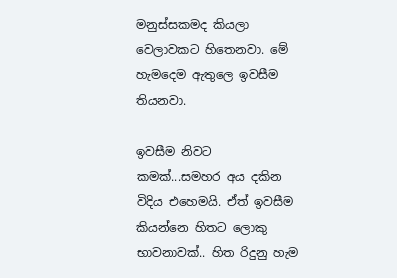මනුස්සකමද කියලා වෙලාවකට හිතෙනවා. මේ හැමදෙම ඇතුලෙ ඉවසීම තියනවා.

ඉවසීම නිවට කමක්...සමහර අය දකින විදිය එහෙමයි. ඒත් ඉවසීම කියන්නෙ හිතට ලොකු භාවනාවක්.. හිත රිදුනු හැම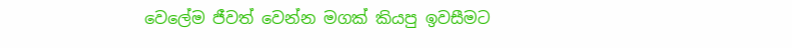වෙලේම ජීවත් වෙන්න මගක් කියපු ඉවසීමට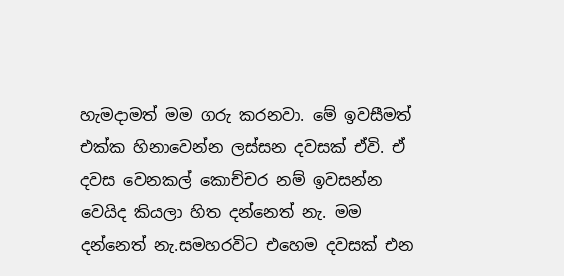හැමදාමත් මම ගරු කරනවා. මේ ඉවසීමත් එක්ක හිනාවෙන්න ලස්සන දවසක් ඒවි. ඒ දවස වෙනකල් කොච්චර නම් ඉවසන්න වෙයිද කියලා හිත දන්නෙත් නැ. මම දන්නෙත් නැ.සමහරවිට එහෙම දවසක් එන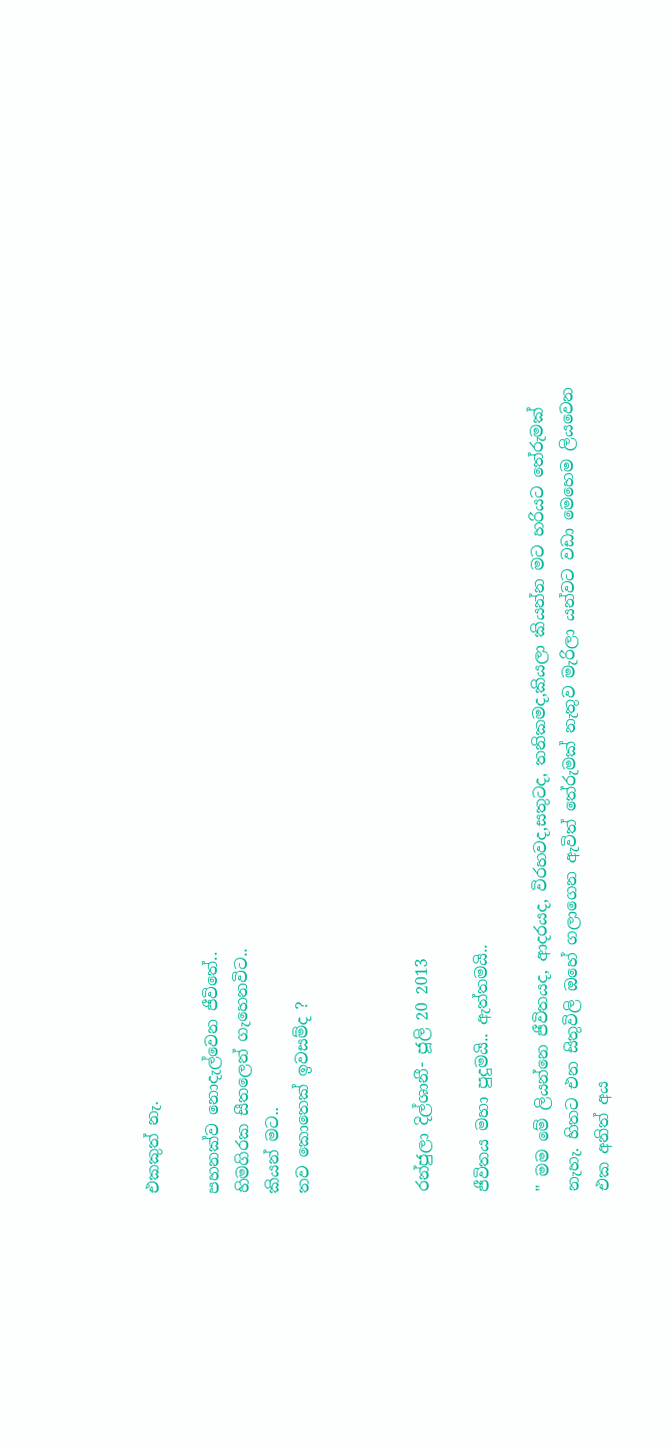එකකුත් නැ.

පහනක්ව නොදැල්වෙන ජීවිතේ..
හිමගිරක සීතලෙන් ගැහෙනවිට..
කියන් මට..
තව කොතෙක් ඉවසම්ද ?



රන්ජුලා දිල්ශානී- ජූලි 20 2013

ජීවිතය මහා පුදුමයි.. ඇත්තමයි..

" මම මේ ලියන්නෙ ජීවිතයද, ආදරයද, විරහවද,සතුටද, තනිකමද,කියලා කියන්න මට හරියට තේරුමක් නැහැ. හිතට එන සිතුවිලි ඔහේ ගලාගෙන ඇවිත් තේරුමක් නැතුව මැරිලා යන්වට වඩා මෙහෙම ලියවෙන එක අනිත් අය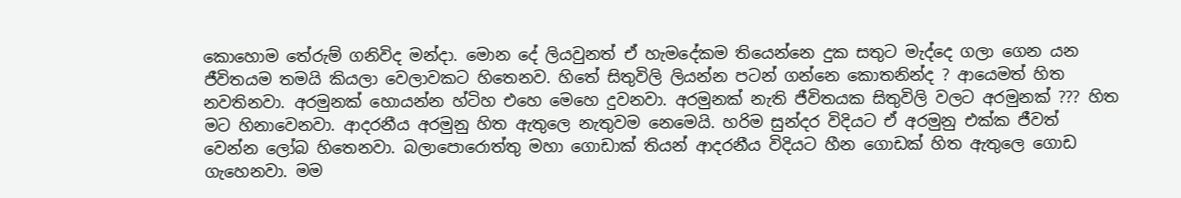කොහොම තේරුම් ගනිවිද මන්දා. මොන දේ ලියවුනත් ඒ හැමදේකම තියෙන්නෙ දුක සතුට මැද්දෙ ගලා ගෙන යන ජීවිතයම තමයි කියලා වෙලාවකට හිතෙනව. හිතේ සිතුවිලි ලියන්න පටන් ගන්නෙ කොතනින්ද ? ආයෙමත් හිත නවතිනවා. අරමුනක් හොයන්න හ්ටිහ එහෙ මෙහෙ දුවනවා. අරමුනක් නැති ජීවිතයක සිතුවිලි වලට අරමුනක් ??? හිත මට හිනාවෙනවා. ආදරනීය අරමුනු හිත ඇතුලෙ නැතුවම නෙමෙයි. හරිම සුන්දර විදියට ඒ අරමුනු එක්ක ජීවත් වෙන්න ලෝබ හිතෙනවා. බලාපොරොත්තු මහා ගොඩාක් තියන් ආදරනීය විදියට හීන ගොඩක් හිත ඇතුලෙ ගොඩ ගැහෙනවා. මම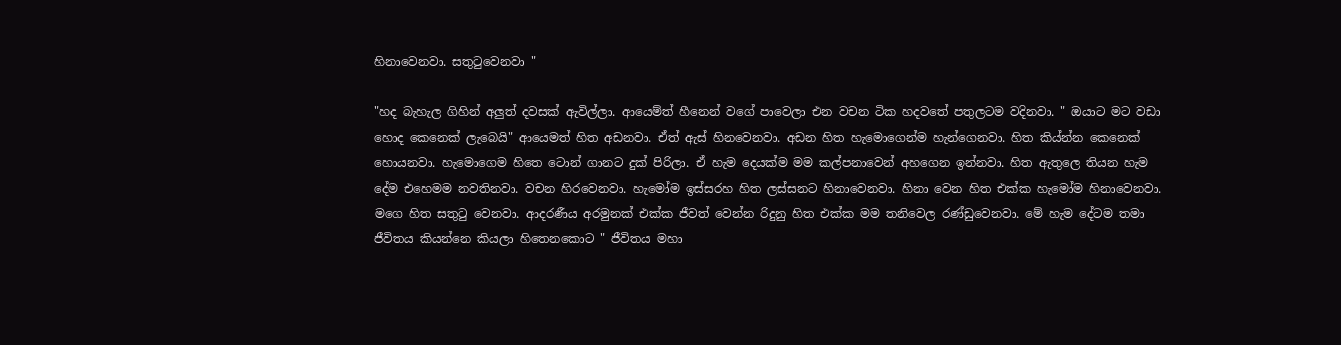හිනාවෙනවා. සතු‍ටුවෙනවා "

"හද බැහැල ගිහින් අලුත් දවසක් ඇවිල්ලා. ආයෙම්ත් හීනෙන් වගේ පාවෙලා එන වචන ටික හදවතේ පතුලටම වදිනවා. " ඔයාට මට වඩා හොද කෙනෙක් ලැබෙයි" ආයෙමත් හිත අඩනවා. ඒත් ඇස් හිනවෙනවා. අඩන හිත හැමොගෙන්ම හැන්ගෙනවා. හිත කිය්න්න කෙනෙක් හොයනවා. හැමොගෙම හිතෙ ටොන් ගානට දුක් පිරිලා. ඒ හැම දෙයක්ම මම කල්පනාවෙන් අහගෙන ඉන්නවා. හිත ඇතුලෙ තියන හැම දේම එහෙමම නවතිනවා. වචන හිරවෙනවා. හැමෝම ඉස්සරහ හිත ලස්සනට හිනාවෙනවා. හිනා වෙන හිත එක්ක හැමෝම හිනාවෙනවා. මගෙ හිත සතු‍ටු වෙනවා. ආදරණීය අරමුනක් එක්ක ජීවත් වෙන්න රිදුනු හිත එක්ක මම තනිවෙල රණ්ඩුවෙනවා. මේ හැම දේටම තමා ජීවිතය කියන්නෙ කියලා හිතෙනකොට " ජීවිතය මහා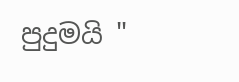පුදුමයි "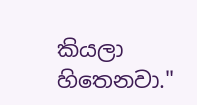කියලා හිතෙනවා."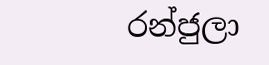රන්ජුලා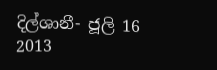දිල්ශානී- ජූලි 16 2013